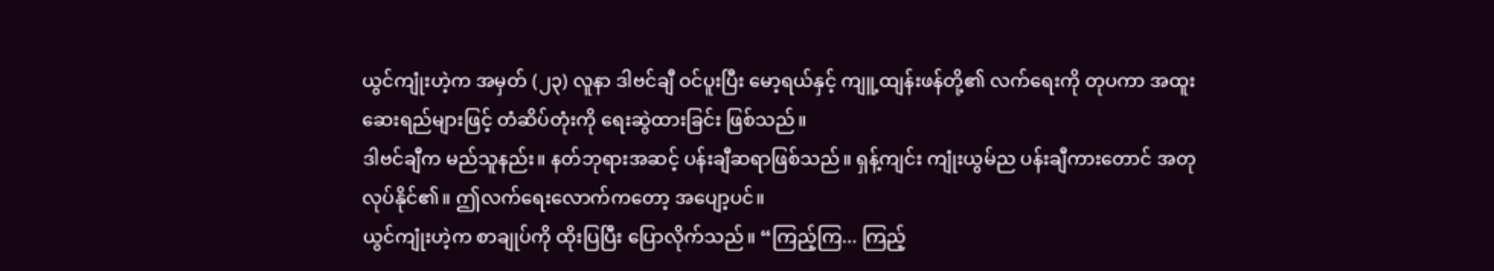ယွင်ကျုံးဟဲ့က အမှတ် (၂၃) လူနာ ဒါဗင်ချီ ဝင်ပူးပြီး မော့ရယ်နှင့် ကျူ့ထျန်းဖန်တို့၏ လက်ရေးကို တုပကာ အထူးဆေးရည်များဖြင့် တံဆိပ်တုံးကို ရေးဆွဲထားခြင်း ဖြစ်သည်။
ဒါဗင်ချီက မည်သူနည်း။ နတ်ဘုရားအဆင့် ပန်းချီဆရာဖြစ်သည်။ ရှန့်ကျင်း ကျုံးယွမ်ည ပန်းချီကားတောင် အတုလုပ်နိုင်၏။ ဤလက်ရေးလောက်ကတော့ အပျော့ပင်။
ယွင်ကျုံးဟဲ့က စာချုပ်ကို ထိုးပြပြီး ပြောလိုက်သည်။ “ကြည့်ကြ... ကြည့်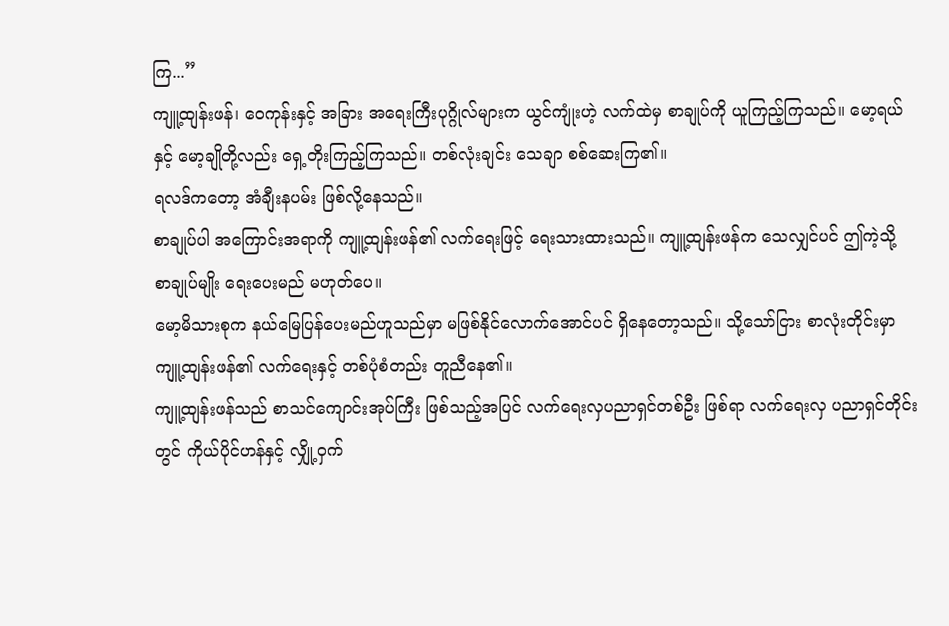ကြ...”
ကျူ့ထျန်းဖန်၊ ဝေကုန်းနှင့် အခြား အရေးကြီးပုဂ္ဂိုလ်များက ယွင်ကျုံးဟဲ့ လက်ထဲမှ စာချုပ်ကို ယူကြည့်ကြသည်။ မော့ရယ်နှင့် မော့ချိုတို့လည်း ရှေ့တိုးကြည့်ကြသည်။ တစ်လုံးချင်း သေချာ စစ်ဆေးကြ၏။
ရလဒ်ကတော့ အံချီးနပမ်း ဖြစ်လို့နေသည်။
စာချုပ်ပါ အကြောင်းအရာကို ကျူ့ထျန်းဖန်၏ လက်ရေးဖြင့် ရေးသားထားသည်။ ကျူ့ထျန်းဖန်က သေလျှင်ပင် ဤကဲ့သို့ စာချုပ်မျိုး ရေးပေးမည် မဟုတ်ပေ။
မော့မိသားစုက နယ်မြေပြန်ပေးမည်ဟူသည်မှာ မဖြစ်နိုင်လောက်အောင်ပင် ရှိနေတော့သည်။ သို့သော်ငြား စာလုံးတိုင်းမှာ ကျူ့ထျန်းဖန်၏ လက်ရေးနှင့် တစ်ပုံစံတည်း တူညီနေ၏။
ကျူ့ထျန်းဖန်သည် စာသင်ကျောင်းအုပ်ကြီး ဖြစ်သည့်အပြင် လက်ရေးလှပညာရှင်တစ်ဦး ဖြစ်ရာ လက်ရေးလှ ပညာရှင်တိုင်းတွင် ကိုယ်ပိုင်ဟန်နှင့် လျှို့ဝှက်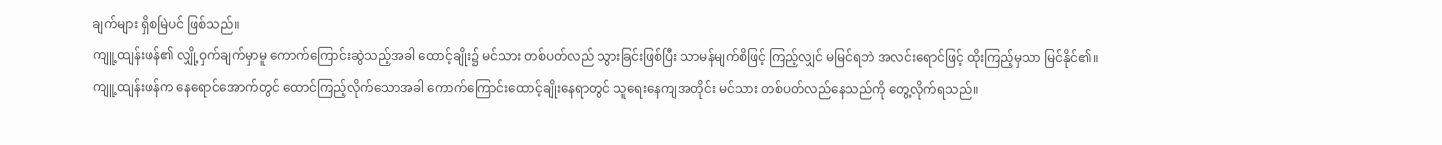ချက်များ ရှိစမြဲပင် ဖြစ်သည်။
ကျူ့ထျန်းဖန်၏ လျှို့ဝှက်ချက်မှာမူ ကောက်ကြောင်းဆွဲသည့်အခါ ထောင့်ချိုး၌ မင်သား တစ်ပတ်လည် သွားခြင်းဖြစ်ပြီး သာမန်မျက်စိဖြင့် ကြည့်လျှင် မမြင်ရဘဲ အလင်းရောင်ဖြင့် ထိုးကြည့်မှသာ မြင်နိုင်၏။
ကျူ့ထျန်းဖန်က နေရောင်အောက်တွင် ထောင်ကြည့်လိုက်သောအခါ ကောက်ကြောင်းထောင့်ချိုးနေရာတွင် သူရေးနေကျအတိုင်း မင်သား တစ်ပတ်လည်နေသည်ကို တွေ့လိုက်ရသည်။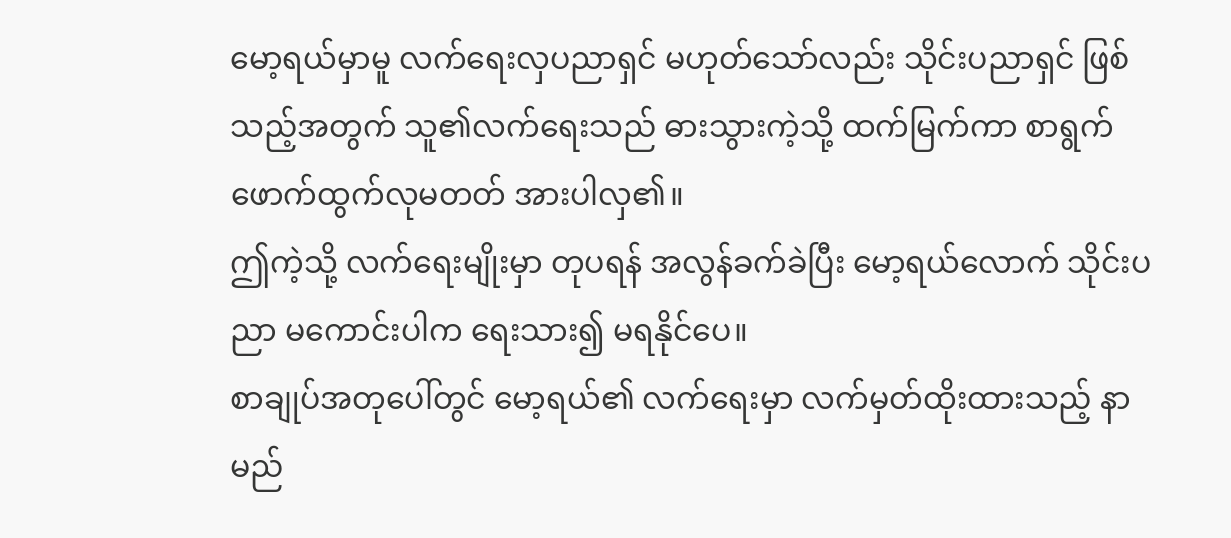မော့ရယ်မှာမူ လက်ရေးလှပညာရှင် မဟုတ်သော်လည်း သိုင်းပညာရှင် ဖြစ်သည့်အတွက် သူ၏လက်ရေးသည် ဓားသွားကဲ့သို့ ထက်မြက်ကာ စာရွက်ဖောက်ထွက်လုမတတ် အားပါလှ၏။
ဤကဲ့သို့ လက်ရေးမျိုးမှာ တုပရန် အလွန်ခက်ခဲပြီး မော့ရယ်လောက် သိုင်းပညာ မကောင်းပါက ရေးသား၍ မရနိုင်ပေ။
စာချုပ်အတုပေါ်တွင် မော့ရယ်၏ လက်ရေးမှာ လက်မှတ်ထိုးထားသည့် နာမည်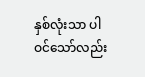နှစ်လုံးသာ ပါဝင်သော်လည်း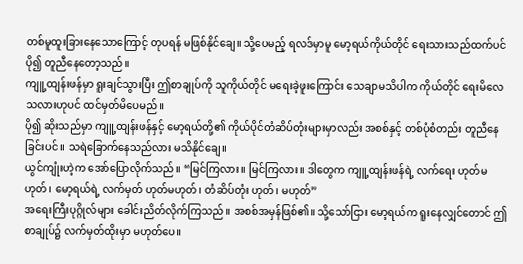တစ်မူထူးခြားနေသောကြောင့် တုပရန် မဖြစ်နိုင်ချေ။ သို့ပေမည့် ရလဒ်မှာမူ မော့ရယ်ကိုယ်တိုင် ရေးသားသည်ထက်ပင် ပို၍ တူညီနေတော့သည်။
ကျူ့ထျန်းဖန်မှာ ရူးချင်သွားပြီး ဤစာချုပ်ကို သူကိုယ်တိုင် မရေးခဲ့ဖူးကြောင်း သေချာမသိပါက ကိုယ်တိုင် ရေးမိလေသလားဟုပင် ထင်မှတ်မိပေမည်။
ပို၍ ဆိုးသည်မှာ ကျူ့ထျန်းဖန်နှင့် မော့ရယ်တို့၏ ကိုယ်ပိုင်တံဆိပ်တုံးများမှာလည်း အစစ်နှင့် တစ်ပုံစံတည်း တူညီနေခြင်းပင်။ သရဲခြောက်နေသည်လား မသိနိုင်ချေ။
ယွင်ကျုံးဟဲ့က အော်ပြောလိုက်သည်။ “မြင်ကြလား။ မြင်ကြလား။ ဒါတွေက ကျူ့ထျန်းဖန်ရဲ့ လက်ရေး ဟုတ်မဟုတ်၊ မော့ရယ်ရဲ့ လက်မှတ် ဟုတ်မဟုတ်၊ တံဆိပ်တုံး ဟုတ်၊ မဟုတ်”
အရေးကြီးပုဂ္ဂိုလ်များ ခေါင်းညိတ်လိုက်ကြသည်။ အစစ်အမှန်ဖြစ်၏။ သို့သော်ငြား မော့ရယ်က ရူးနေလျှင်တောင် ဤစာချုပ်၌ လက်မှတ်ထိုးမှာ မဟုတ်ပေ။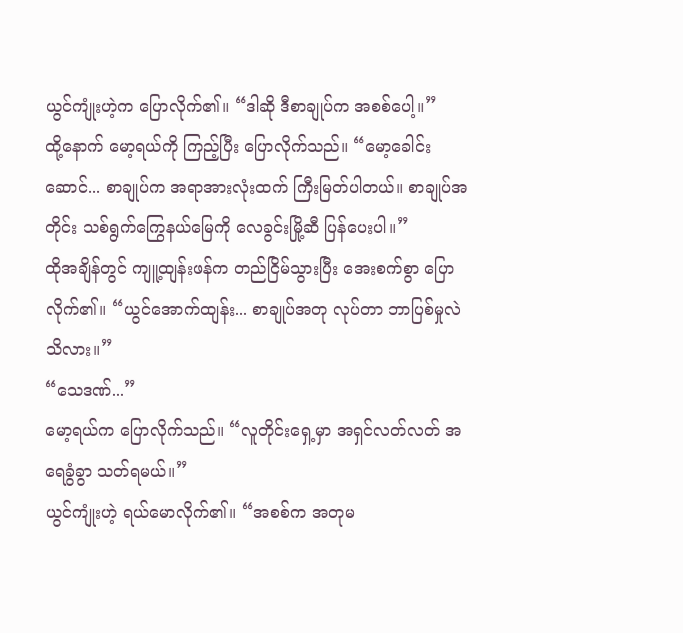ယွင်ကျုံးဟဲ့က ပြောလိုက်၏။ “ဒါဆို ဒီစာချုပ်က အစစ်ပေါ့။”
ထို့နောက် မော့ရယ်ကို ကြည့်ပြီး ပြောလိုက်သည်။ “မော့ခေါင်းဆောင်... စာချုပ်က အရာအားလုံးထက် ကြီးမြတ်ပါတယ်။ စာချုပ်အတိုင်း သစ်ရွက်ကြွေနယ်မြေကို လေခွင်းမြို့ဆီ ပြန်ပေးပါ။”
ထိုအချိန်တွင် ကျူ့ထျန်းဖန်က တည်ငြိမ်သွားပြီး အေးစက်စွာ ပြောလိုက်၏။ “ယွင်အောက်ထျန်း... စာချုပ်အတု လုပ်တာ ဘာပြစ်မှုလဲ သိလား။”
“သေဒဏ်...”
မော့ရယ်က ပြောလိုက်သည်။ “လူတိုင်းရှေ့မှာ အရှင်လတ်လတ် အရေခွံခွာ သတ်ရမယ်။”
ယွင်ကျုံးဟဲ့ ရယ်မောလိုက်၏။ “အစစ်က အတုမ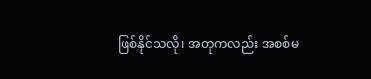ဖြစ်နိုင်သလို၊ အတုကလည်း အစစ်မ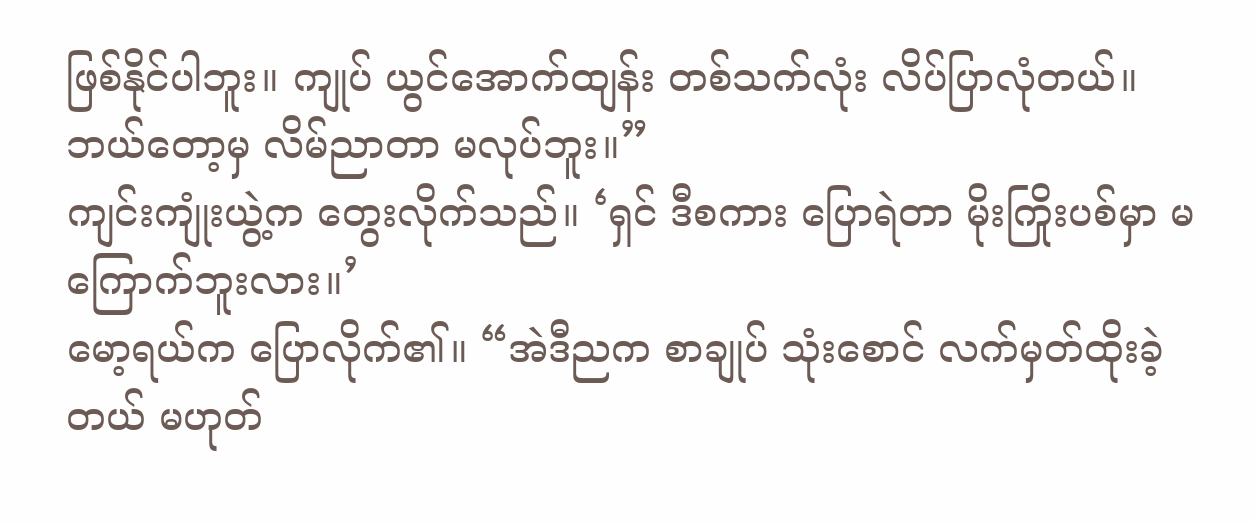ဖြစ်နိုင်ပါဘူး။ ကျုပ် ယွင်အောက်ထျန်း တစ်သက်လုံး လိပ်ပြာလုံတယ်။ ဘယ်တော့မှ လိမ်ညာတာ မလုပ်ဘူး။”
ကျင်းကျုံးယွဲ့က တွေးလိုက်သည်။ ‘ရှင် ဒီစကား ပြောရဲတာ မိုးကြိုးပစ်မှာ မကြောက်ဘူးလား။’
မော့ရယ်က ပြောလိုက်၏။ “အဲဒီညက စာချုပ် သုံးစောင် လက်မှတ်ထိုးခဲ့တယ် မဟုတ်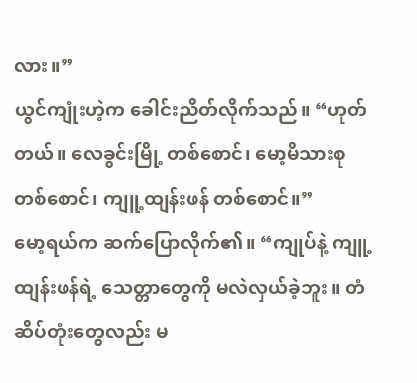လား။”
ယွင်ကျုံးဟဲ့က ခေါင်းညိတ်လိုက်သည်။ “ဟုတ်တယ်။ လေခွင်းမြို့ တစ်စောင်၊ မော့မိသားစု တစ်စောင်၊ ကျူ့ထျန်းဖန် တစ်စောင်။”
မော့ရယ်က ဆက်ပြောလိုက်၏။ “ကျုပ်နဲ့ ကျူ့ထျန်းဖန်ရဲ့ သေတ္တာတွေကို မလဲလှယ်ခဲ့ဘူး။ တံဆိပ်တုံးတွေလည်း မ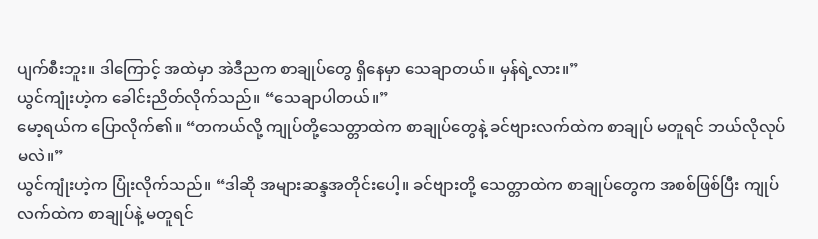ပျက်စီးဘူး။ ဒါကြောင့် အထဲမှာ အဲဒီညက စာချုပ်တွေ ရှိနေမှာ သေချာတယ်။ မှန်ရဲ့လား။”
ယွင်ကျုံးဟဲ့က ခေါင်းညိတ်လိုက်သည်။ “သေချာပါတယ်။”
မော့ရယ်က ပြောလိုက်၏။ “တကယ်လို့ ကျုပ်တို့သေတ္တာထဲက စာချုပ်တွေနဲ့ ခင်ဗျားလက်ထဲက စာချုပ် မတူရင် ဘယ်လိုလုပ်မလဲ။”
ယွင်ကျုံးဟဲ့က ပြုံးလိုက်သည်။ “ဒါဆို အများဆန္ဒအတိုင်းပေါ့။ ခင်ဗျားတို့ သေတ္တာထဲက စာချုပ်တွေက အစစ်ဖြစ်ပြီး ကျုပ်လက်ထဲက စာချုပ်နဲ့ မတူရင်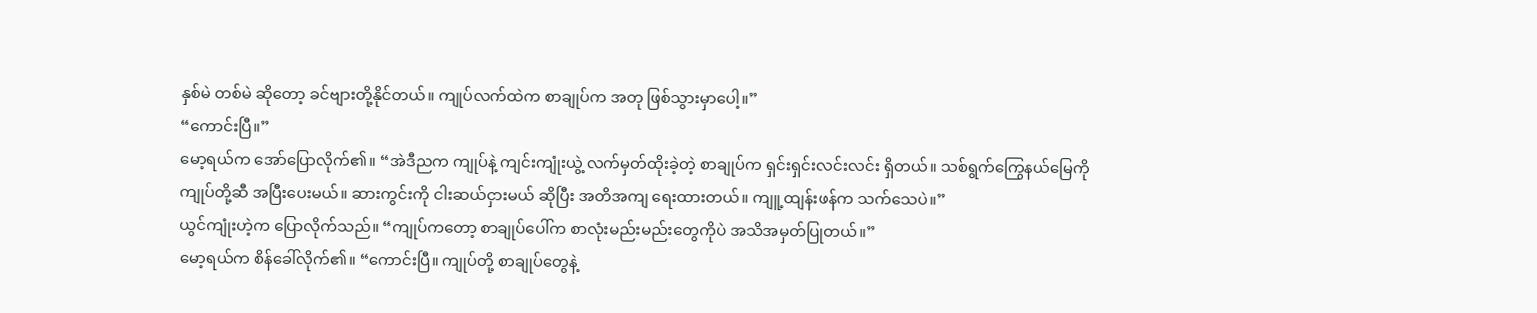နှစ်မဲ တစ်မဲ ဆိုတော့ ခင်ဗျားတို့နိုင်တယ်။ ကျုပ်လက်ထဲက စာချုပ်က အတု ဖြစ်သွားမှာပေါ့။”
“ကောင်းပြီ။”
မော့ရယ်က အော်ပြောလိုက်၏။ “အဲဒီညက ကျုပ်နဲ့ ကျင်းကျုံးယွဲ့ လက်မှတ်ထိုးခဲ့တဲ့ စာချုပ်က ရှင်းရှင်းလင်းလင်း ရှိတယ်။ သစ်ရွက်ကြွေနယ်မြေကို ကျုပ်တို့ဆီ အပြီးပေးမယ်။ ဆားကွင်းကို ငါးဆယ်ငှားမယ် ဆိုပြီး အတိအကျ ရေးထားတယ်။ ကျူ့ထျန်းဖန်က သက်သေပဲ။”
ယွင်ကျုံးဟဲ့က ပြောလိုက်သည်။ “ကျုပ်ကတော့ စာချုပ်ပေါ်က စာလုံးမည်းမည်းတွေကိုပဲ အသိအမှတ်ပြုတယ်။”
မော့ရယ်က စိန်ခေါ်လိုက်၏။ “ကောင်းပြီ။ ကျုပ်တို့ စာချုပ်တွေနဲ့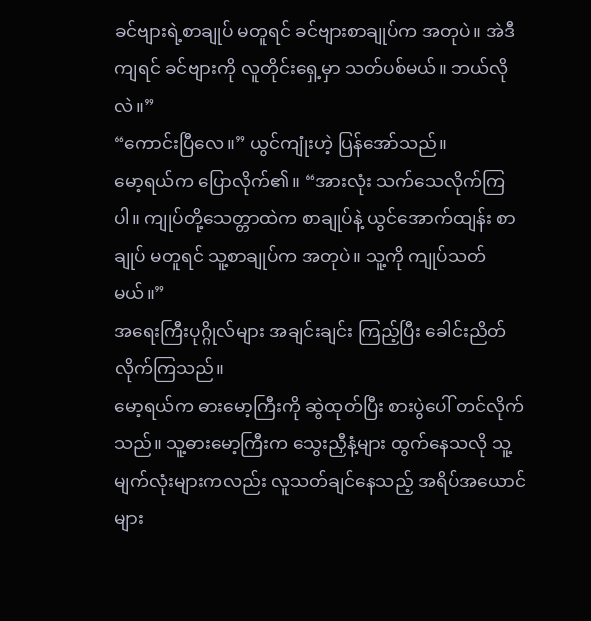ခင်ဗျားရဲ့စာချုပ် မတူရင် ခင်ဗျားစာချုပ်က အတုပဲ။ အဲဒီကျရင် ခင်ဗျားကို လူတိုင်းရှေ့မှာ သတ်ပစ်မယ်။ ဘယ်လိုလဲ။”
“ကောင်းပြီလေ။” ယွင်ကျုံးဟဲ့ ပြန်အော်သည်။
မော့ရယ်က ပြောလိုက်၏။ “အားလုံး သက်သေလိုက်ကြပါ။ ကျုပ်တို့သေတ္တာထဲက စာချုပ်နဲ့ ယွင်အောက်ထျန်း စာချုပ် မတူရင် သူ့စာချုပ်က အတုပဲ။ သူ့ကို ကျုပ်သတ်မယ်။”
အရေးကြီးပုဂ္ဂိုလ်များ အချင်းချင်း ကြည့်ပြီး ခေါင်းညိတ်လိုက်ကြသည်။
မော့ရယ်က ဓားမော့ကြီးကို ဆွဲထုတ်ပြီး စားပွဲပေါ် တင်လိုက်သည်။ သူ့ဓားမော့ကြီးက သွေးညှီနံ့များ ထွက်နေသလို သူ့မျက်လုံးများကလည်း လူသတ်ချင်နေသည့် အရိပ်အယောင်များ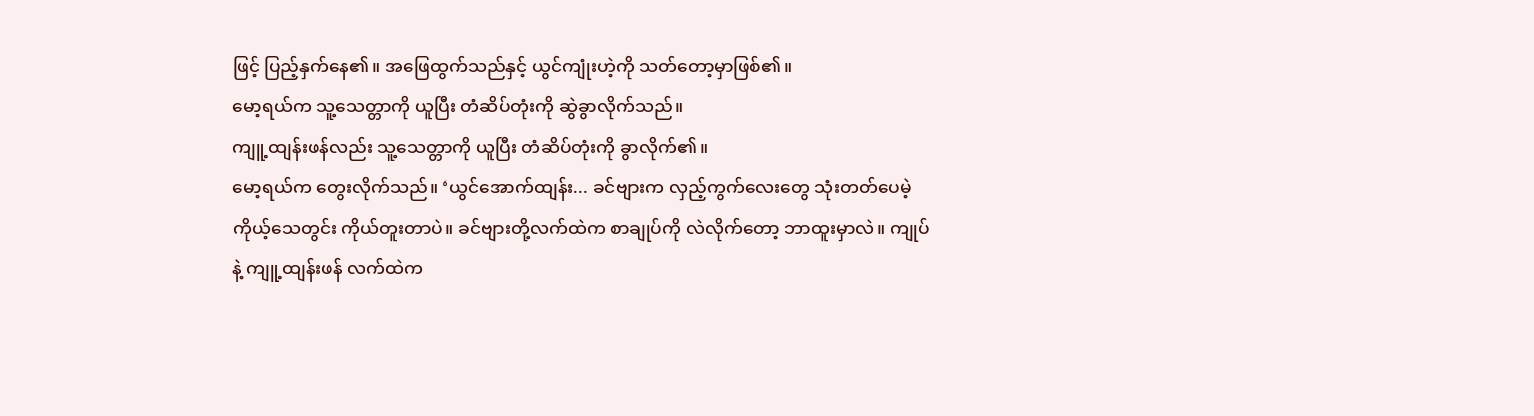ဖြင့် ပြည့်နှက်နေ၏။ အဖြေထွက်သည်နှင့် ယွင်ကျုံးဟဲ့ကို သတ်တော့မှာဖြစ်၏။
မော့ရယ်က သူ့သေတ္တာကို ယူပြီး တံဆိပ်တုံးကို ဆွဲခွာလိုက်သည်။
ကျူ့ထျန်းဖန်လည်း သူ့သေတ္တာကို ယူပြီး တံဆိပ်တုံးကို ခွာလိုက်၏။
မော့ရယ်က တွေးလိုက်သည်။ ‘ယွင်အောက်ထျန်း... ခင်ဗျားက လှည့်ကွက်လေးတွေ သုံးတတ်ပေမဲ့ ကိုယ့်သေတွင်း ကိုယ်တူးတာပဲ။ ခင်ဗျားတို့လက်ထဲက စာချုပ်ကို လဲလိုက်တော့ ဘာထူးမှာလဲ။ ကျုပ်နဲ့ ကျူ့ထျန်းဖန် လက်ထဲက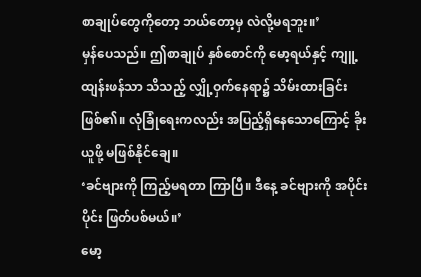စာချုပ်တွေကိုတော့ ဘယ်တော့မှ လဲလို့မရဘူး။’
မှန်ပေသည်။ ဤစာချုပ် နှစ်စောင်ကို မော့ရယ်နှင့် ကျူ့ထျန်းဖန်သာ သိသည့် လျှို့ဝှက်နေရာ၌ သိမ်းထားခြင်းဖြစ်၏။ လုံခြုံရေးကလည်း အပြည့်ရှိနေသောကြောင့် ခိုးယူဖို့ မဖြစ်နိုင်ချေ။
‘ခင်ဗျားကို ကြည့်မရတာ ကြာပြီ။ ဒီနေ့ ခင်ဗျားကို အပိုင်းပိုင်း ဖြတ်ပစ်မယ်။’
မော့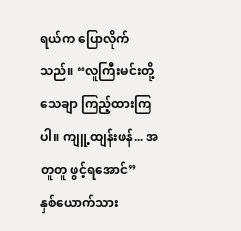ရယ်က ပြောလိုက်သည်။ “လူကြီးမင်းတို့ သေချာ ကြည့်ထားကြပါ။ ကျူ့ထျန်းဖန်... အတူတူ ဖွင့်ရအောင်”
နှစ်ယောက်သား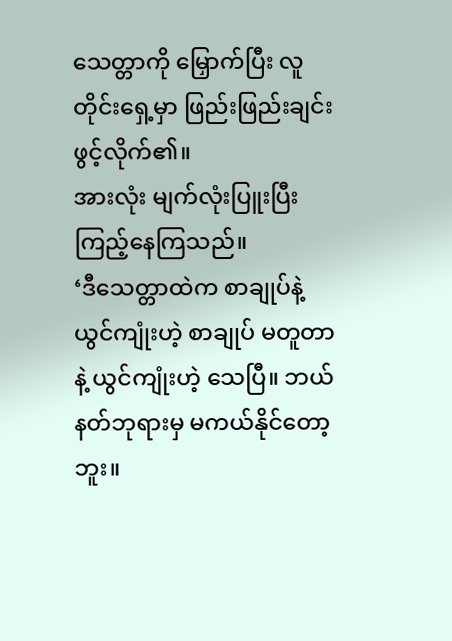သေတ္တာကို မြှောက်ပြီး လူတိုင်းရှေ့မှာ ဖြည်းဖြည်းချင်း ဖွင့်လိုက်၏။
အားလုံး မျက်လုံးပြူးပြီး ကြည့်နေကြသည်။
‘ဒီသေတ္တာထဲက စာချုပ်နဲ့ ယွင်ကျုံးဟဲ့ စာချုပ် မတူတာနဲ့ ယွင်ကျုံးဟဲ့ သေပြီ။ ဘယ်နတ်ဘုရားမှ မကယ်နိုင်တော့ဘူး။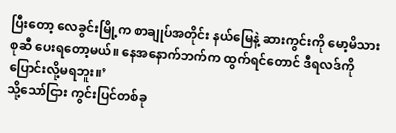ပြီးတော့ လေခွင်းမြို့က စာချုပ်အတိုင်း နယ်မြေနဲ့ ဆားကွင်းကို မော့မိသားစုဆီ ပေးရတော့မယ်။ နေအနောက်ဘက်က ထွက်ရင်တောင် ဒီရလဒ်ကို ပြောင်းလို့မရဘူး။’
သို့သော်ငြား ကွင်းပြင်တစ်ခု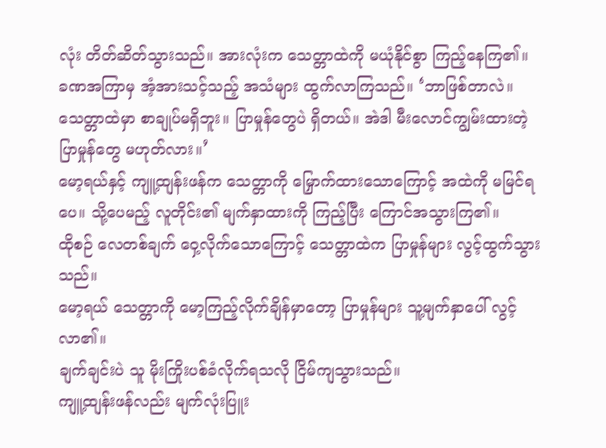လုံး တိတ်ဆိတ်သွားသည်။ အားလုံးက သေတ္တာထဲကို မယုံနိုင်စွာ ကြည့်နေကြ၏။
ခဏအကြာမှ အံ့အားသင့်သည့် အသံများ ထွက်လာကြသည်။ ‘ဘာဖြစ်တာလဲ။ သေတ္တာထဲမှာ စာချုပ်မရှိဘူး။ ပြာမှုန်တွေပဲ ရှိတယ်။ အဲဒါ မီးလောင်ကျွမ်းထားတဲ့ ပြာမှုန်တွေ မဟုတ်လား။’
မော့ရယ်နှင့် ကျူ့ထျန်းဖန်က သေတ္တာကို မြှောက်ထားသောကြောင့် အထဲကို မမြင်ရပေ။ သို့ပေမည့် လူတိုင်း၏ မျက်နှာထားကို ကြည့်ပြီး ကြောင်အသွားကြ၏။
ထိုစဉ် လေတစ်ချက် ဝှေ့လိုက်သောကြောင့် သေတ္တာထဲက ပြာမှုန်များ လွင့်ထွက်သွားသည်။
မော့ရယ် သေတ္တာကို မော့ကြည့်လိုက်ချိန်မှာတော့ ပြာမှုန်များ သူ့မျက်နှာပေါ် လွင့်လာ၏။
ချက်ချင်းပဲ သူ မိုးကြိုးပစ်ခံလိုက်ရသလို ငြိမ်ကျသွားသည်။
ကျူ့ထျန်းဖန်လည်း မျက်လုံးပြူး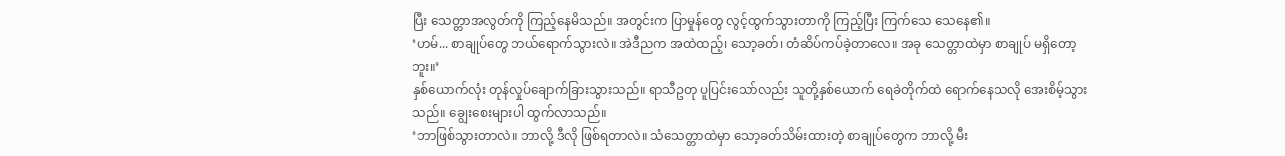ပြီး သေတ္တာအလွတ်ကို ကြည့်နေမိသည်။ အတွင်းက ပြာမှုန်တွေ လွင့်ထွက်သွားတာကို ကြည့်ပြီး ကြက်သေ သေနေ၏။
‘ဟမ်... စာချုပ်တွေ ဘယ်ရောက်သွားလဲ။ အဲဒီညက အထဲထည့်၊ သော့ခတ်၊ တံဆိပ်ကပ်ခဲ့တာလေ။ အခု သေတ္တာထဲမှာ စာချုပ် မရှိတော့ဘူး။’
နှစ်ယောက်လုံး တုန်လှုပ်ချောက်ခြားသွားသည်။ ရာသီဥတု ပူပြင်းသော်လည်း သူတို့နှစ်ယောက် ရေခဲတိုက်ထဲ ရောက်နေသလို အေးစိမ့်သွားသည်။ ချွေးစေးများပါ ထွက်လာသည်။
‘ဘာဖြစ်သွားတာလဲ။ ဘာလို့ ဒီလို ဖြစ်ရတာလဲ။ သံသေတ္တာထဲမှာ သော့ခတ်သိမ်းထားတဲ့ စာချုပ်တွေက ဘာလို့ မီး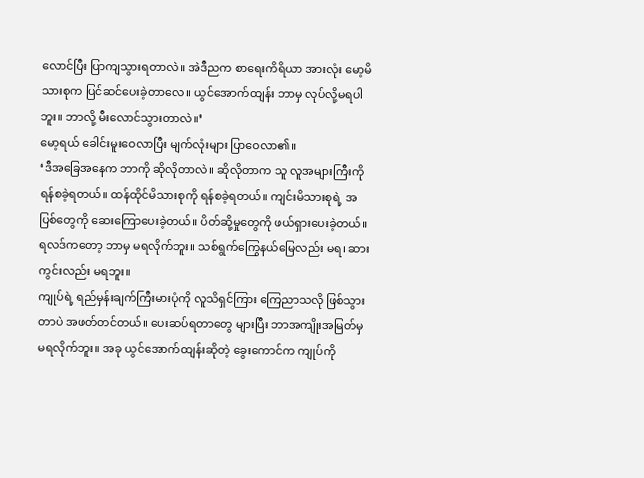လောင်ပြီး ပြာကျသွားရတာလဲ။ အဲဒီညက စာရေးကိရိယာ အားလုံး မော့မိသားစုက ပြင်ဆင်ပေးခဲ့တာလေ။ ယွင်အောက်ထျန်း ဘာမှ လုပ်လို့မရပါဘူး။ ဘာလို့ မီးလောင်သွားတာလဲ။’
မော့ရယ် ခေါင်းမူးဝေလာပြီး မျက်လုံးများ ပြာဝေလာ၏။
‘ဒီအခြေအနေက ဘာကို ဆိုလိုတာလဲ။ ဆိုလိုတာက သူ လူအများကြီးကို ရန်စခဲ့ရတယ်။ ထန်ထိုင်မိသားစုကို ရန်စခဲ့ရတယ်။ ကျင်းမိသားစုရဲ့ အပြစ်တွေကို ဆေးကြောပေးခဲ့တယ်။ ပိတ်ဆို့မှုတွေကို ဖယ်ရှားပေးခဲ့တယ်။ ရလဒ်ကတော့ ဘာမှ မရလိုက်ဘူး။ သစ်ရွက်ကြွေနယ်မြေလည်း မရ၊ ဆားကွင်းလည်း မရဘူး။
ကျုပ်ရဲ့ ရည်မှန်းချက်ကြီးမားပုံကို လူသိရှင်ကြား ကြေညာသလို ဖြစ်သွားတာပဲ အဖတ်တင်တယ်။ ပေးဆပ်ရတာတွေ များပြီး ဘာအကျိုးအမြတ်မှ မရလိုက်ဘူး။ အခု ယွင်အောက်ထျန်းဆိုတဲ့ ခွေးကောင်က ကျုပ်ကို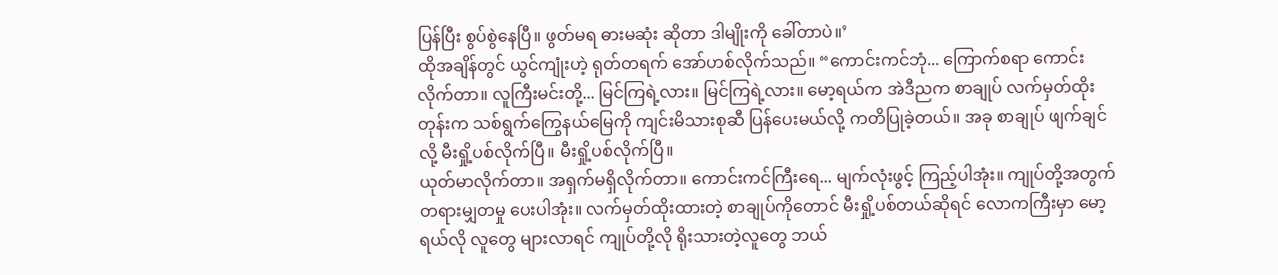ပြန်ပြီး စွပ်စွဲနေပြီ။ ဖွတ်မရ ဓားမဆုံး ဆိုတာ ဒါမျိုးကို ခေါ်တာပဲ။’
ထိုအချိန်တွင် ယွင်ကျုံးဟဲ့ ရုတ်တရက် အော်ဟစ်လိုက်သည်။ “ကောင်းကင်ဘုံ... ကြောက်စရာ ကောင်းလိုက်တာ။ လူကြီးမင်းတို့... မြင်ကြရဲ့လား။ မြင်ကြရဲ့လား။ မော့ရယ်က အဲဒီညက စာချုပ် လက်မှတ်ထိုးတုန်းက သစ်ရွက်ကြွေနယ်မြေကို ကျင်းမိသားစုဆီ ပြန်ပေးမယ်လို့ ကတိပြုခဲ့တယ်။ အခု စာချုပ် ဖျက်ချင်လို့ မီးရှို့ပစ်လိုက်ပြီ။ မီးရှို့ပစ်လိုက်ပြီ။
ယုတ်မာလိုက်တာ။ အရှက်မရှိလိုက်တာ။ ကောင်းကင်ကြီးရေ... မျက်လုံးဖွင့် ကြည့်ပါအုံး။ ကျုပ်တို့အတွက် တရားမျှတမှု ပေးပါအုံး။ လက်မှတ်ထိုးထားတဲ့ စာချုပ်ကိုတောင် မီးရှို့ပစ်တယ်ဆိုရင် လောကကြီးမှာ မော့ရယ်လို လူတွေ များလာရင် ကျုပ်တို့လို ရိုးသားတဲ့လူတွေ ဘယ်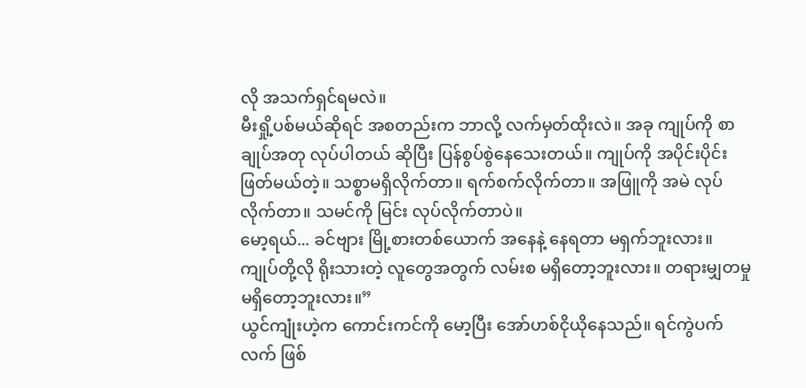လို အသက်ရှင်ရမလဲ။
မီးရှို့ပစ်မယ်ဆိုရင် အစတည်းက ဘာလို့ လက်မှတ်ထိုးလဲ။ အခု ကျုပ်ကို စာချုပ်အတု လုပ်ပါတယ် ဆိုပြီး ပြန်စွပ်စွဲနေသေးတယ်။ ကျုပ်ကို အပိုင်းပိုင်းဖြတ်မယ်တဲ့။ သစ္စာမရှိလိုက်တာ။ ရက်စက်လိုက်တာ။ အဖြူကို အမဲ လုပ်လိုက်တာ။ သမင်ကို မြင်း လုပ်လိုက်တာပဲ။
မော့ရယ်... ခင်ဗျား မြို့စားတစ်ယောက် အနေနဲ့ နေရတာ မရှက်ဘူးလား။ ကျုပ်တို့လို ရိုးသားတဲ့ လူတွေအတွက် လမ်းစ မရှိတော့ဘူးလား။ တရားမျှတမှု မရှိတော့ဘူးလား။”
ယွင်ကျုံးဟဲ့က ကောင်းကင်ကို မော့ပြီး အော်ဟစ်ငိုယိုနေသည်။ ရင်ကွဲပက်လက် ဖြစ်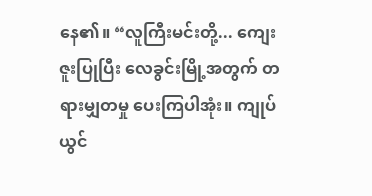နေ၏။ “လူကြီးမင်းတို့... ကျေးဇူးပြုပြီး လေခွင်းမြို့အတွက် တရားမျှတမှု ပေးကြပါအုံး။ ကျုပ် ယွင်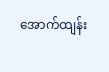အောက်ထျန်း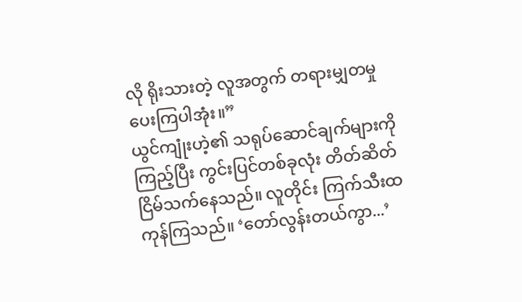လို ရိုးသားတဲ့ လူအတွက် တရားမျှတမှု ပေးကြပါအုံး။”
ယွင်ကျုံးဟဲ့၏ သရုပ်ဆောင်ချက်များကို ကြည့်ပြီး ကွင်းပြင်တစ်ခုလုံး တိတ်ဆိတ်ငြိမ်သက်နေသည်။ လူတိုင်း ကြက်သီးထကုန်ကြသည်။ ‘တော်လွန်းတယ်ကွာ...’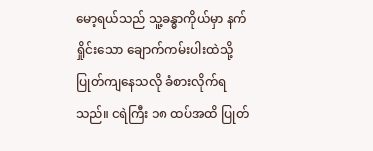မော့ရယ်သည် သူ့ခန္ဓာကိုယ်မှာ နက်ရှိုင်းသော ချောက်ကမ်းပါးထဲသို့ ပြုတ်ကျနေသလို ခံစားလိုက်ရသည်။ ငရဲကြီး ၁၈ ထပ်အထိ ပြုတ်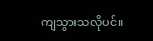ကျသွားသလိုပင်။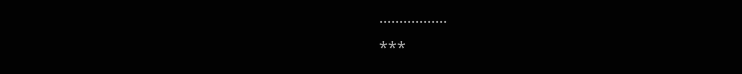.................
***